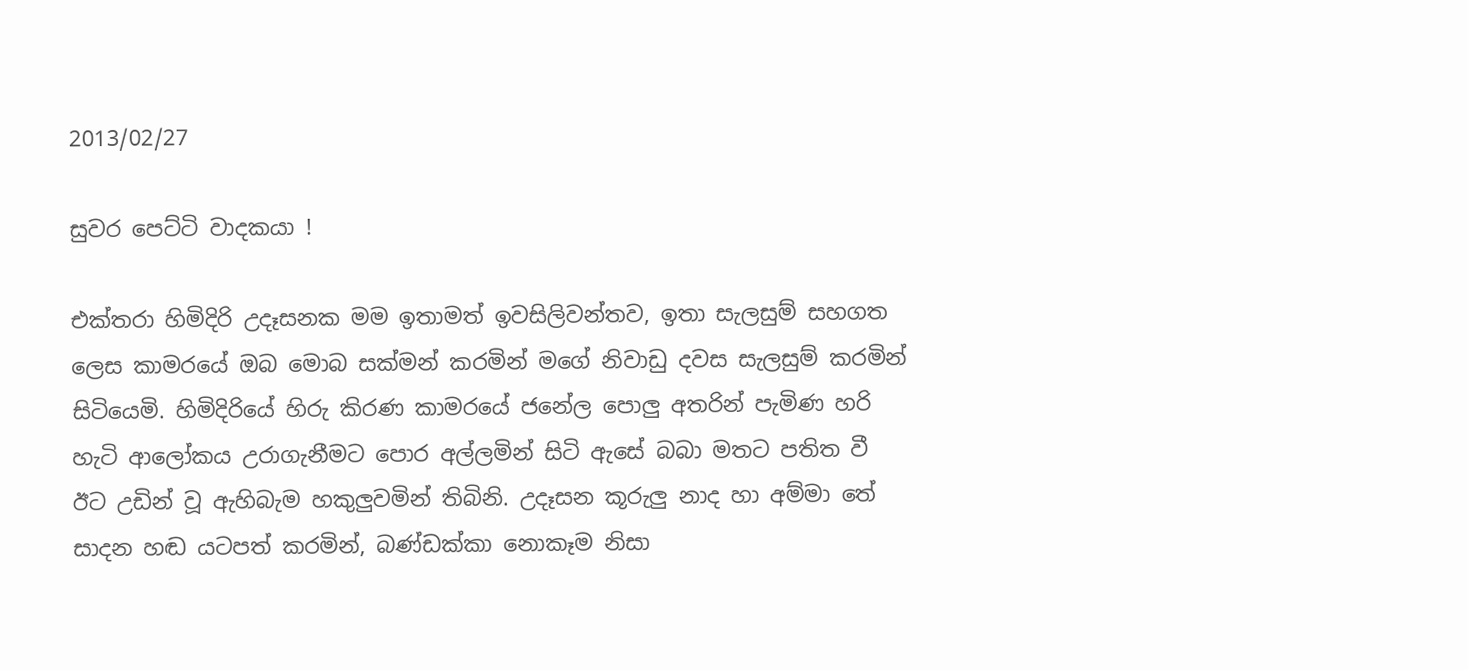2013/02/27

සුවර පෙට්ටි වාදකයා !

එක්තරා හිමිදිරි උදෑසනක මම ඉතාමත් ඉවසිලිවන්තව, ඉතා සැලසුම් සහගත ලෙස කාමරයේ ඔබ මොබ සක්මන් කරමින් මගේ නිවාඩු දවස සැලසුම් කරමින් සිටියෙමි. හිමිදිරියේ හිරු කිර‍‍ණ කාමරයේ ජනේල පොලු අතරින් පැමිණ හරි හැටි ආලෝකය උරාගැනීමට පොර අල්ලමින් සිටි ඇසේ බබා මතට පතිත වී ඊට උඩින් වූ ඇහිබැම හකුලුවමින් තිබිනි. උදෑසන කූරුලු නාද හා අම්මා තේ සාදන හඬ යටපත් කරමින්, බණ්ඩක්කා නොකෑම නිසා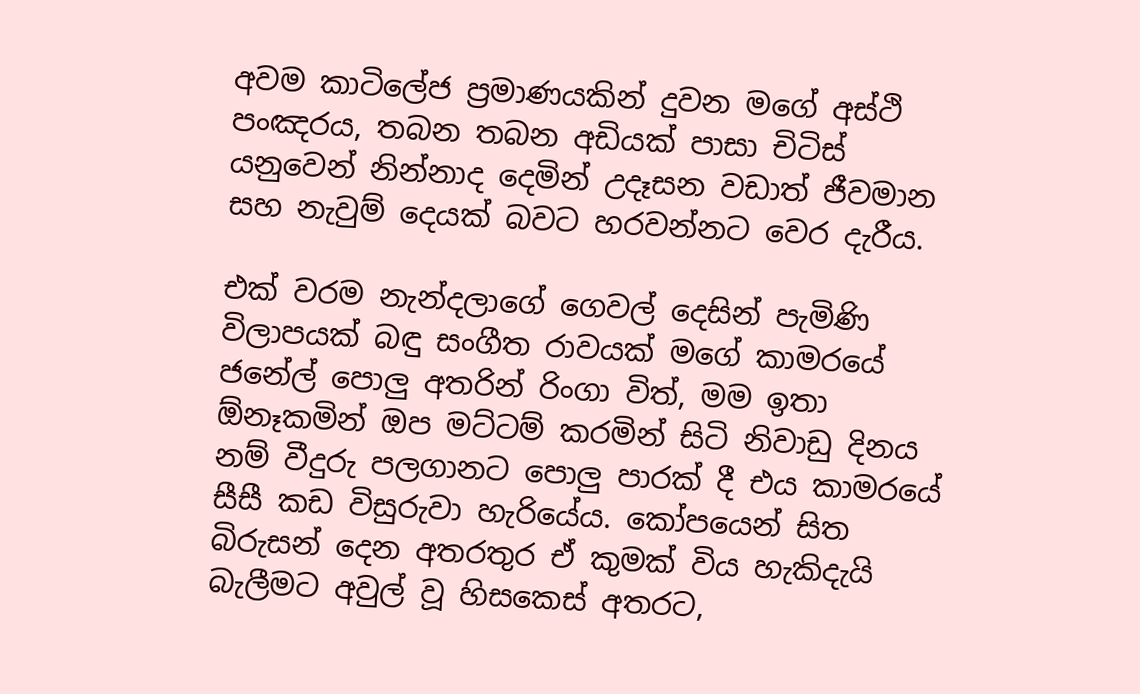අවම කාටිලේජ ප්‍රමා‍ණයකින් දුවන මගේ අස්ථි පංඤරය, තබන තබන අඩියක් පාසා චිටිස් යනුවෙන් නින්නාද දෙමින් උදෑසන වඩාත් ජීවමාන සහ නැවුම් දෙයක් බවට හරවන්නට වෙර දැරීය.

එක් වරම නැන්දලාගේ ගෙවල් දෙසින් පැමිණි විලාපයක් බඳු සංගීත රාවයක් මගේ කාමරයේ ජනේල් පොලු අතරින් රිංගා විත්, මම ඉතා ඕනෑකමින් ඔප මට්ටම් කරමින් සිටි නිවාඩු දිනය නම් වීදුරු පලගානට පොලු පාරක් දී එය කාමරයේ සීසී කඩ විසුරුවා හැරියේය. කෝපයෙන් සිත බිරුසන් දෙන අතරතුර ඒ කුමක් විය හැකිදැයි බැලීමට අවුල් වූ හිසකෙස් අතරට,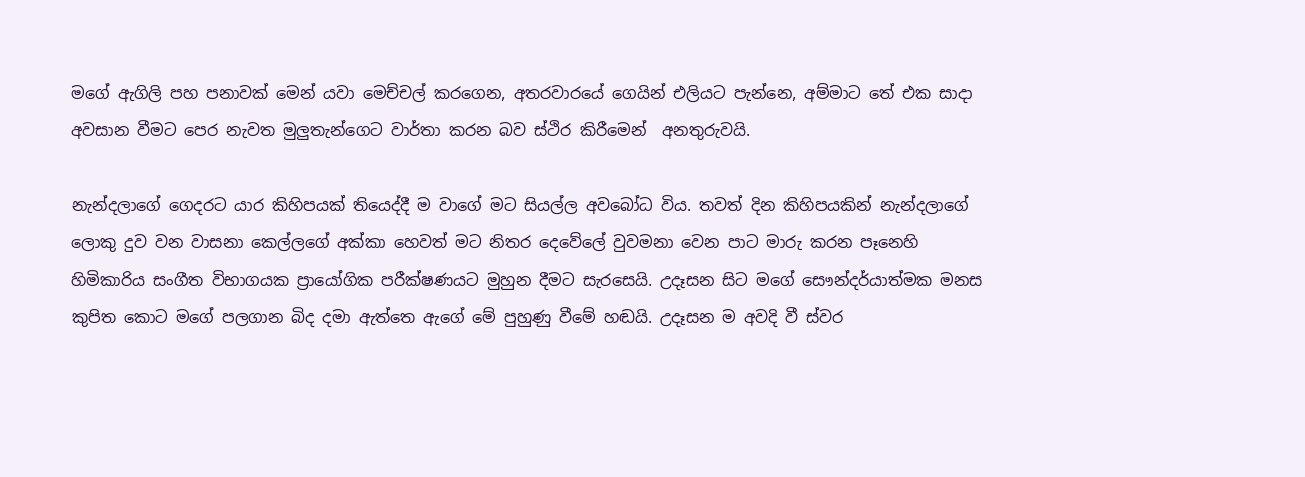මගේ ඇගිලි පහ පනාවක් මෙන් යවා මෙච්චල් කරගෙන, අතරවාරයේ ගෙයින් එලියට පැන්නෙ, අම්මාට තේ එක සාදා අවසාන වීමට පෙර නැවත මුලුතැන්ගෙට වාර්තා කරන බව ස්ථිර කිරීමෙන්  අනතුරුවයි.

නැන්දලාගේ ගෙදරට යාර කිහිපයක් තියෙද්දී ම වාගේ මට සියල්ල අවබෝධ විය. තවත් දින කිහිපයකින් නැන්දලාගේ ලොකු දුව වන වාසනා කෙල්ලගේ අක්කා හෙවත් මට නිතර දෙවේලේ වුවමනා වෙන පාට මාරු කරන පෑනෙහි හිමිකාරිය සංගීත විභාගයක ප්‍රායෝගික පරීක්ෂණයට මුහුන දීමට සැරසෙයි. උදෑසන සිට මගේ සෞන්දර්යාත්මක මනස කුපිත කොට මගේ පලගාන බිද දමා ඇත්තෙ ඇගේ මේ පුහුණු වීමේ හඬයි. උදෑසන ම අවදි වී ස්වර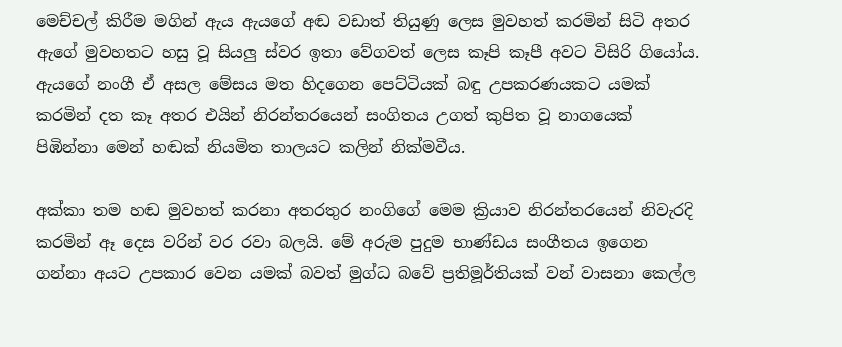මෙච්චල් කිරීම මගින් ඇය ඇයගේ අඬ වඩාත් තියුණු ලෙස මුවහත් කරමින් සිටි අතර ඇගේ මුවහතට හසු වූ සියලු ස්වර ඉතා වේගවත් ලෙස කෑපි කෑපී අවට විසිරි ගියෝය.  ඇයගේ නංගී ඒ අසල මේසය මත හිදගෙන පෙට්ටියක් බඳු උපකරණයකට යමක් කරමින් දත කෑ අතර එයින් නිරන්තරයෙන් සංගිතය උගත් කුපිත වූ නාගයෙක් පිඹින්නා මෙන් හඬක් නියමිත තාලයට කලින් නික්මවීය.

අක්කා තම හඬ මුවහත් කරනා අතරතුර නංගිගේ මෙම ක්‍රියාව නිරන්තරයෙන් නිවැරදි කරමින් ඈ දෙස වරින් වර රවා බලයි. මේ අරුම පුදුම භා‍ණ්ඩය සංගීතය ඉගෙන ගන්නා අයට උපකාර වෙන යමක් බවත් මුග්ධ බවේ ප්‍රතිමූර්තියක් වන් වාසනා කෙල්ල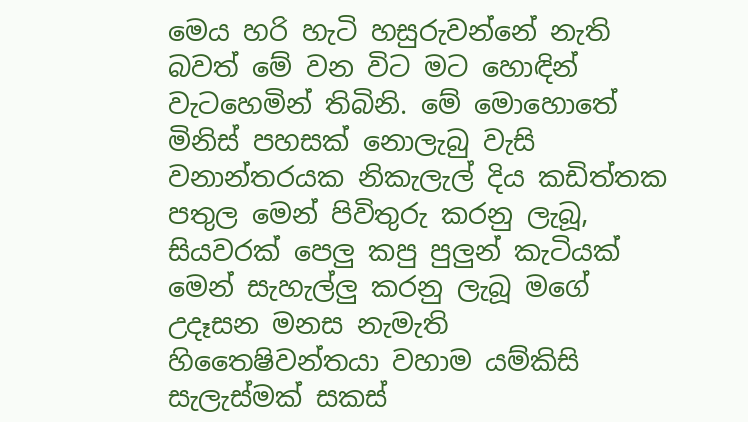මෙය හරි හැටි හසුරුවන්නේ නැති බවත් මේ වන විට මට හොඳින් වැටහෙමින් තිබිනි. මේ මොහොතේ මිනිස් පහසක් නොලැබු වැසි වනාන්තරයක නිකැලැල් දිය කඩිත්තක පතුල මෙන් පිවිතුරු කරනු ලැබූ, සියවරක් පෙලු කපු පුලුන් කැටියක් මෙන් සැහැල්ලු කරනු ලැබූ මගේ උදෑසන මනස නැමැති හිතෛෂිවන්තයා වහාම යම්කිසි සැලැස්මක් සකස්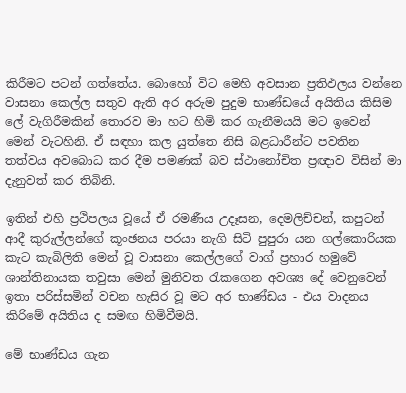කිරීමට පටන් ගත්තේය. බොහෝ විට මෙහි අවසාන ප්‍රතිඵලය වන්නෙ වාසනා කෙල්ල සතුව ඇති අර අරුම පුදුම භාණ්ඩයේ අයිතිය කිසිම ලේ වැගිරීමකින් තොරව මා හට හිමි කර ගැනීමයයි මට ඉවෙන් මෙන් වැටහිනි. ඒ සඳහා කල යුත්තෙ නිසි බළධාරීන්ට පවතින තත්වය අවබොධ කර දීම පමණක් බව ස්ථානෝචිත ප්‍රඥාව විසින් මා දැනුවත් කර තිබිනි.

ඉතින් එහි ප්‍රථිපලය වූයේ ඒ රමණීය උදෑසන, දෙමලිච්චන්, කපුටන් ආදී කුරුල්ලන්ගේ කූංඡනය පරයා නැගි සිටි පුපුරා යන ගල්කොරියක කැට කැබිලිති මෙන් වූ වාසනා කෙල්ලගේ වාග් ප්‍රහාර හමුවේ ශාන්තිනායක තවුසා මෙන් මුනිවත රැකගෙන අවශ්‍ය දේ වෙනුවෙන් ඉතා පරිස්සමින් වචන හැසිර වූ මට අර භාණ්ඩය - එය වාදනය කිරිමේ අයිතිය ද සමඟ හිමිවීමයි.

මේ භාණ්ඩය ගැන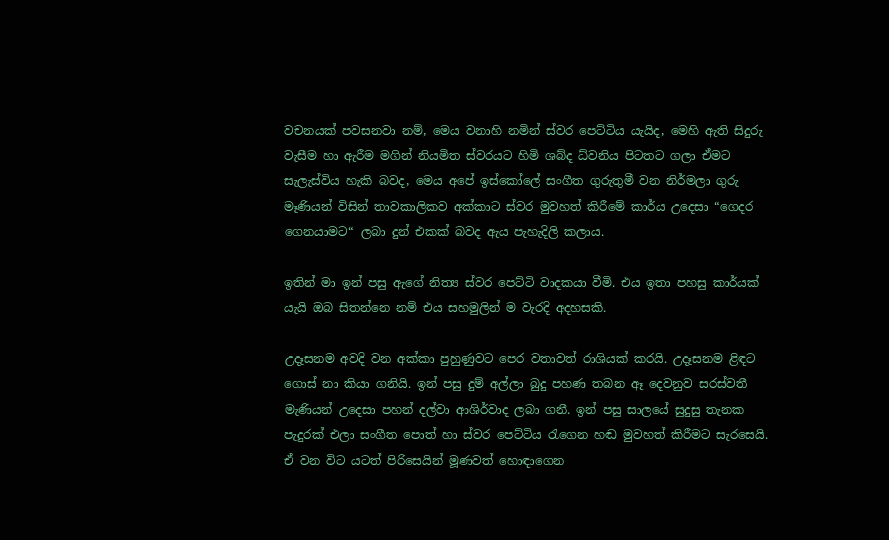වචනයක් පවසනවා නම්, මෙය වනාහි නමින් ස්වර පෙට්ටිය යැයිද, මෙහි ඇති සිදුරු වැසීම හා ඇරීම මගින් නියමිත ස්වරයට හිමි ශබ්ද ධ්වනිය පිටතට ගලා ඒමට සැලැස්විය හැකි බවද, මෙය අපේ ඉස්කෝලේ සංගීත ගුරුතුමී වන නිර්මලා ගුරු මෑණියන් විසින් තාවකාලිකව අක්කාට ස්වර මුවහත් කිරීමේ කාර්ය උදෙසා “ගෙදර ගෙනයාමට“ ලබා දුන් එකක් බවද ඇය පැහැදිලි කලාය.

ඉතින් මා ඉන් පසු ඇගේ නිත්‍ය ස්වර පෙට්ටි වාදකයා වීමි. එය ඉතා පහසු කාර්යක් යැයි ඔබ සිතන්නෙ නම් එය සහමුලින් ම වැරදි අදහසකි.

උදෑසනම අවදි වන අක්කා පුහුණුවට පෙර වතාවත් රාශියක් කරයි. උදෑසනම ළිඳට ගොස් නා කියා ගනියි. ඉන් පසු දුම් අල්ලා බුදු පහණ තබන ඈ දෙවනුව සරස්වතී මැණියන් උදෙසා පහන් දල්වා ආශිර්වාද ලබා ගනී. ඉන් පසු සාලයේ සුදුසු තැනක පැදුරක් එලා සංගීත පොත් හා ස්වර පෙට්ටිය රැගෙන හඬ මුවහත් කිරීමට සැරසෙයි. ඒ වන විට යටත් පිරිසෙයින් මූණවත් හොඳාගෙන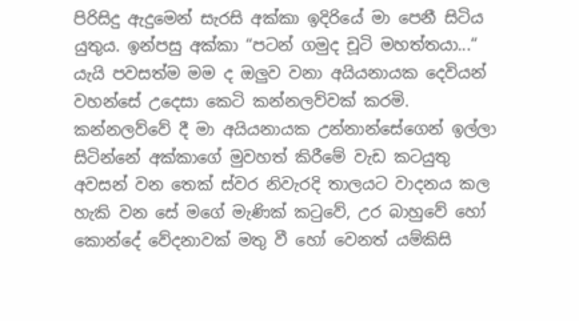පිරිසිදු ඇදුමෙන් සැරසි අක්කා ඉදිරියේ මා පෙනී සිටිය යුතුය. ඉන්පසු අක්කා “පටන් ගමුද චූටි මහත්තයා...“ යැයි පවසත්ම මම ද ඔලුව වනා අයියනායක දෙවියන් වහන්සේ උදෙසා කෙටි කන්නලව්වක් කරමි. කන්නලව්වේ දී මා අයියනායක උන්නාන්සේගෙන් ඉල්ලා සිටින්නේ අක්කාගේ මුවහත් කිරීමේ වැඩ කටයුතු අවසන් වන තෙක් ස්වර නිවැරදි තාලයට වාදනය කල හැකි වන සේ මගේ මැණික් කටුවේ, උර බාහුවේ හෝ කොන්දේ වේදනාවක් මතු වී හෝ වෙනත් යම්කිසි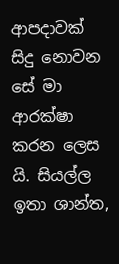ආපදාවක් සිදු නොවන සේ මා ආරක්ෂා කරන ලෙස යි. සියල්ල ඉතා ශාන්ත,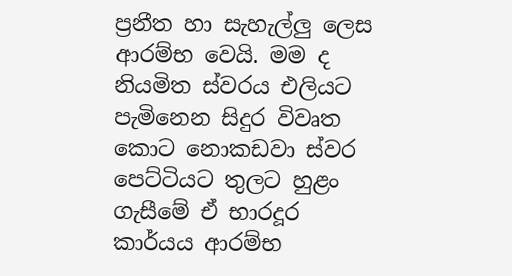ප්‍රනීත හා සැහැල්ලු ලෙස ආරම්භ වෙයි. මම ද නියමිත ස්වරය එලියට පැමිනෙන සිදුර විවෘත කොට නොකඩවා ස්වර පෙට්ටියට තුලට හුළං ගැසීමේ ඒ භාරදූර කාර්යය ආරම්භ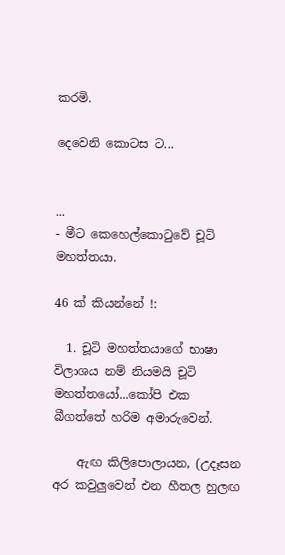කරමි.

දෙවෙනි කොටස ට...


...
- මීට කෙහෙල්කොටුවේ චූටි මහත්තයා.

46 ක් කියන්නේ !:

  1. චූටි මහත්තයාගේ භාෂා විලාශය නම් නියමයි චූටි මහත්තයෝ...කෝපි එක බීගත්තේ හරිම අමාරුවෙන්.

    ඇඟ කිලිපොලායන, (උදෑසන අර කවුලුවෙන් එන හීතල හුලඟ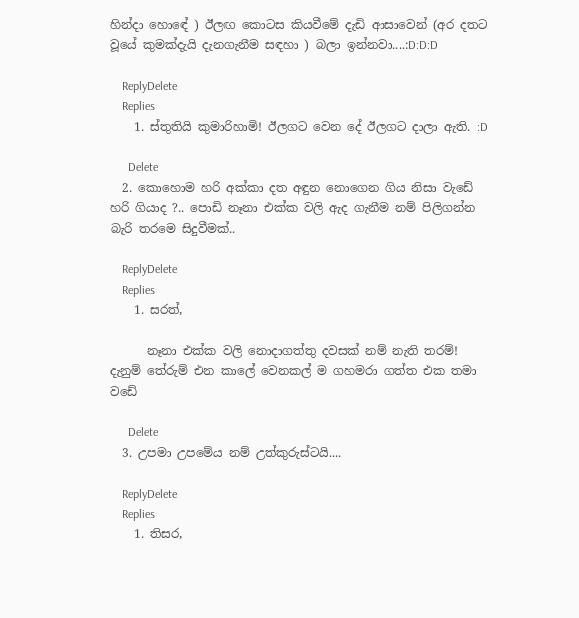හින්දා හොඳේ ) ඊලඟ කොටස කියවීමේ දැඩි ආසාවෙන් (අර දතට වූයේ කුමක්දැයි දැනගැනීම සඳහා ) බලා ඉන්නවා....:D:D:D

    ReplyDelete
    Replies
    1. ස්තුතියි කුමාරිහාමි! ඊලගට වෙන දේ ඊලගට දාලා ඇති. :D

      Delete
  2. කොහොම හරි අක්කා දත අඳුන නොගෙන ගිය නිසා වැඩේ හරි ගියාද ?.. පොඩි නෑනා එක්ක වලි ඇද ගැනීම නම් පිලිගන්න බැරි තරමෙ සිදුවීමක්..

    ReplyDelete
    Replies
    1. සරත්,

      නෑනා එක්ක වලි නොදාගත්තු දවසක් නම් නැති තරම්! දැනුම් තේරුම් එන කාලේ වෙනකල් ම ගහමරා ගත්ත එක තමා වඩේ

      Delete
  3. උපමා උපමේය නම් උත්කුරුස්ටයි....

    ReplyDelete
    Replies
    1. තිසර,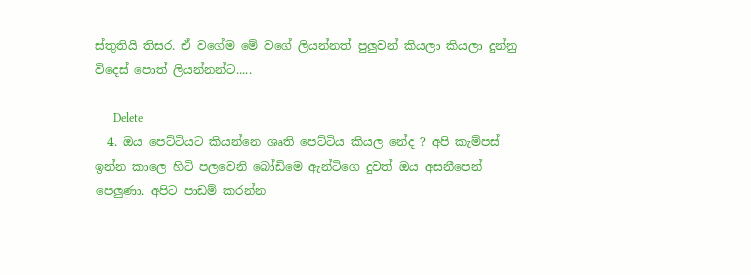ස්තුතියි තිසර. ඒ වගේම මේ වගේ ලියන්නත් පුලුවන් කියලා කියලා දුන්නු විදෙස් පොත් ලියන්නන්ට.....

      Delete
  4. ඔය පෙට්ටියට කියන්නෙ ශෘති පෙට්ටිය කියල නේද ? අපි කැම්පස් ඉන්න කාලෙ හිටි පලවෙනි බෝඩිමෙ ඇන්ටිගෙ දුවත් ඔය අසනීපෙන් පෙලුණා. අපිට පාඩම් කරන්න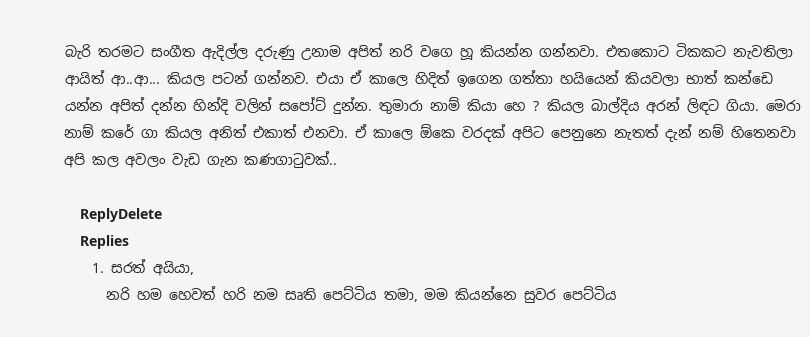බැරි තරමට සංගීත ඇදිල්ල දරුණු උනාම අපිත් නරි වගෙ හූ කියන්න ගන්නවා. එතකොට ටිකකට නැවතිලා ආයිත් ආ..ආ... කියල පටන් ගන්නව. එයා ඒ කාලෙ හිදිත් ඉගෙන ගත්තා හයියෙන් කියවලා භාත් කන්ඩෙ යන්න අපිත් දන්න හින්දි වලින් සපෝට් දුන්න. තුමාරා නාම් කියා හෙ ? කියල බාල්දිය අරන් ලිඳට ගියා. මෙරා නාම් කරේ ගා කියල අනිත් එකාත් එනවා. ඒ කාලෙ ඕකෙ වරදක් අපිට පෙනුනෙ නැතත් දැන් නම් හිතෙනවා අපි කල අවලං වැඩ ගැන කණගා‍ටුවක්..

    ReplyDelete
    Replies
    1. සරත් අයියා,
      නරි හම හෙවත් හරි නම සෘති පෙට්ටිය තමා, මම කියන්නෙ සුවර පෙට්ටිය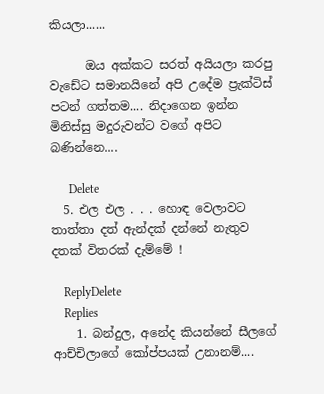කියලා......

      ඔය අක්කට සරත් අයියලා කරපු වැඩේට සමානයිනේ අපි උදේම ප්‍රැක්ටිස් පටන් ගත්තම.... නිදාගෙන ඉන්න මිනිස්සු මදුරුවන්ට වගේ අපිට බණින්නෙ....

      Delete
  5. එල එල . . . හොඳ වෙලාවට තාත්තා දත් ඇන්දක් දන්නේ නැතුව දතක් විතරක් දැම්මේ !

    ReplyDelete
    Replies
    1. බන්දුල, අනේද කියන්නේ සීලගේ ආච්චිලාගේ කෝප්පයක් උනානම්....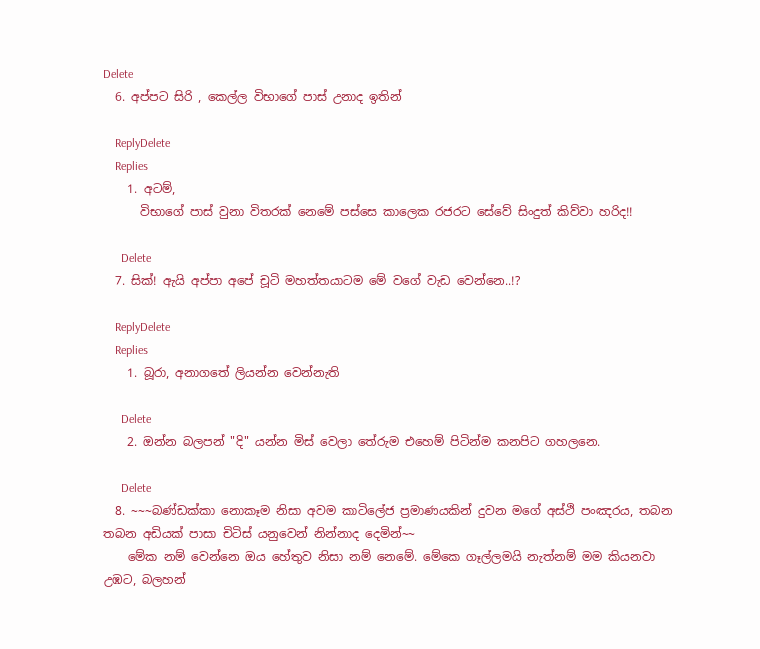Delete
  6. අප්පට සිරි , කෙල්ල විභාගේ පාස් උනාද ඉතින්

    ReplyDelete
    Replies
    1. අටම්,
      විභාගේ පාස් වුනා විතරක් නෙමේ පස්සෙ කාලෙක රජරට සේවේ සිංදුත් කිව්වා හරිද!!

      Delete
  7. සික්! ඇයි අප්පා අපේ චූටි මහත්තයාටම මේ වගේ වැඩ වෙන්නෙ..!?

    ReplyDelete
    Replies
    1. බූරා, අනාගතේ ලියන්න වෙන්නැති

      Delete
    2. ඔන්න බලපන් "දි" යන්න මිස් වෙලා තේරුම එහෙම් පිටින්ම කනපිට ගහලනෙ.

      Delete
  8. ~~~බණ්ඩක්කා නොකෑම නිසා අවම කාටිලේජ ප්‍රමා‍ණයකින් දුවන මගේ අස්ථි පංඤරය, තබන තබන අඩියක් පාසා චිටිස් යනුවෙන් නින්නාද දෙමින්~~
    මේක නම් වෙන්නෙ ඔය හේතුව නිසා නම් නෙමේ. මේකෙ ගෑල්ලමයි නැත්නම් මම කියනවා උඹට, බලහන්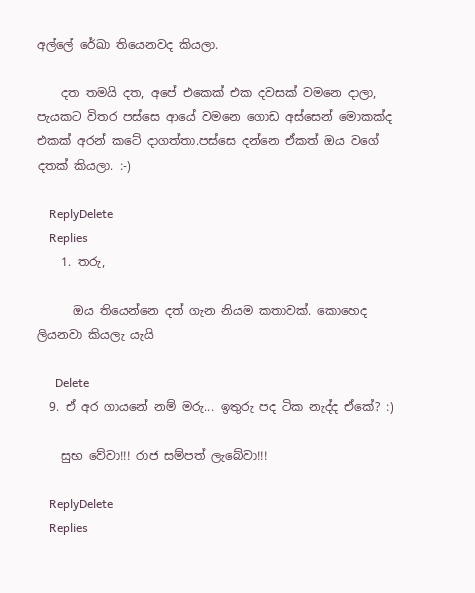අල්ලේ රේඛා තියෙනවද කියලා.

    දත තමයි දත, අපේ එකෙක් එක දවසක් වමනෙ දාලා, පැයකට විතර පස්සෙ ආයේ වමනෙ ගොඩ අස්සෙන් මොකක්ද එකක් අරන් කටේ දාගත්තා.පස්සෙ දන්නෙ ඒකත් ඔය වගේ දතක් කියලා. :-)

    ReplyDelete
    Replies
    1. තරු,

      ඔය තියෙන්නෙ දත් ගැන නියම කතාවක්. කොහෙද ලියනවා කියලැ යැයි

      Delete
  9. ඒ අර ගායනේ නම් මරු... ඉතුරු පද ටික නැද්ද ඒකේ? :)

    සුභ වේවා!!! රාජ සම්පත් ලැබේවා!!!

    ReplyDelete
    Replies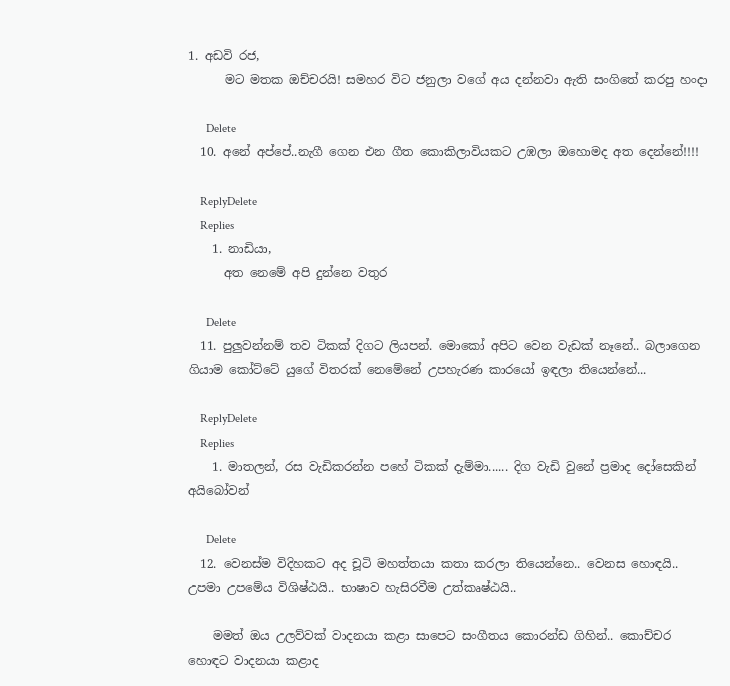1. අඩවි රජ,
      මට මතක ඔච්චරයි! සමහර විට ජනුලා වගේ අය දන්නවා ඇති සංගිතේ කරපු හංදා

      Delete
  10. අනේ අප්පේ..නැගී ගෙන එන ගීත කොකිලාවියකට උඹලා ඔහොමද අත දෙන්නේ!!!!

    ReplyDelete
    Replies
    1. නාඩියා,
      අත නෙමේ අපි දුන්නෙ වතුර

      Delete
  11. පුලුවන්නම් තව ටිකක් දිගට ලියපන්. මොකෝ අපිට වෙන වැඩක් නෑනේ.. බලාගෙන ගියාම කෝට්ටේ යුගේ විතරක් නෙමේනේ උපහැරණ කාරයෝ ඉඳලා තියෙන්නේ...

    ReplyDelete
    Replies
    1. මාතලන්, රස වැඩිකරන්න පහේ ටිකක් දැම්මා...... දිග වැඩි වුනේ ප්‍රමාද දෝසෙකින් අයිබෝවන්

      Delete
  12. වෙනස්ම විදිහකට අද චූටි මහත්තයා කතා කරලා තියෙන්නෙ.. වෙනස හොඳයි.. උපමා උපමේය විශිෂ්ඨයි.. භාෂාව හැසිරවීම උත්කෘෂ්ඨයි..

    මමත් ඔය උලව්වක් වාදනයා කළා සාපෙට සංගීතය කොරන්ඩ ගිහින්.. කොච්චර හොඳට වාදනයා කළාද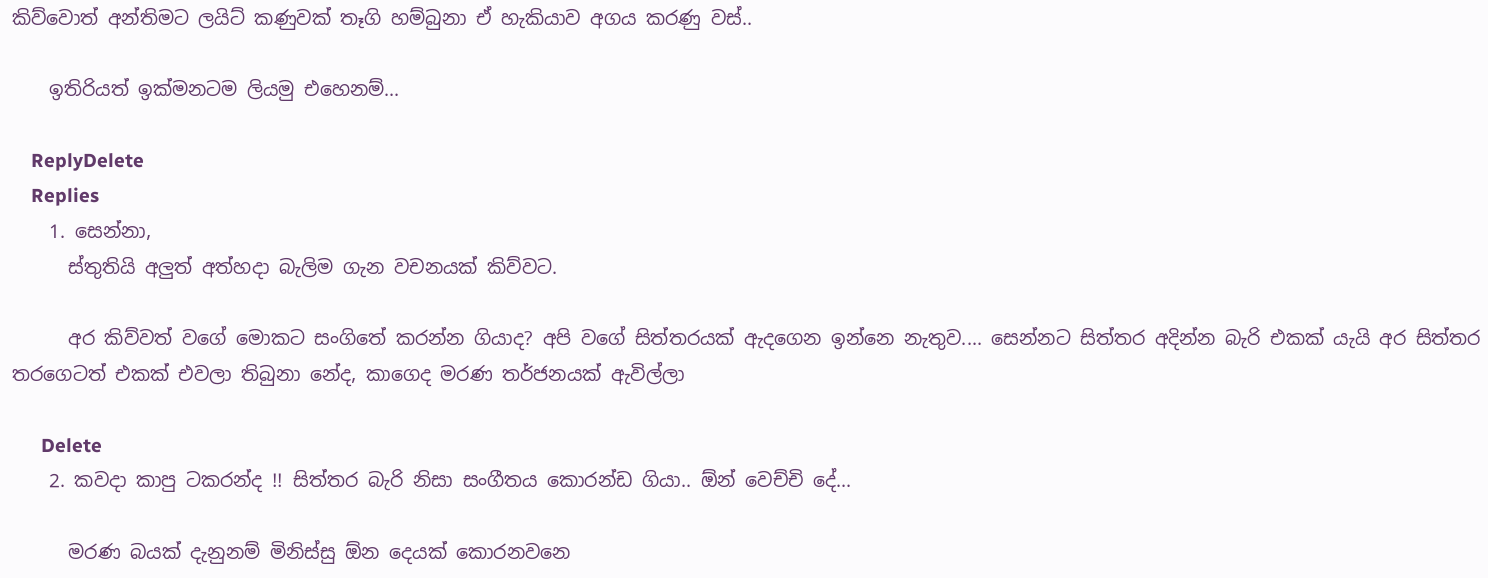කිව්වොත් අන්තිමට ලයිට් කණුවක් තෑගි හම්බුනා ඒ හැකියාව අගය කරණු වස්..

    ඉතිරියත් ඉක්මනටම ලියමු එහෙනම්...

    ReplyDelete
    Replies
    1. සෙන්නා,
      ස්තුතියි අලුත් අත්හදා බැලිම ගැන වචනයක් කිව්වට.

      අර කිව්වත් වගේ මොකට සංගිතේ කරන්න ගියාද? අපි වගේ සිත්තරයක් ඇදගෙන ඉන්නෙ නැතුව.... සෙන්නට සිත්තර අදින්න බැරි එකක් යැයි අර සිත්තර තරගෙටත් එකක් එවලා තිබු‍නා නේද, කාගෙද මරණ තර්ජනයක් ඇවිල්ලා

      Delete
    2. කවදා කාපු ටකරන්ද !! සිත්තර බැරි නිසා සංගීතය කොරන්ඩ ගියා.. ඕන් වෙච්චි දේ...

      මරණ බයක් දැනුනම් මිනිස්සු ඕන දෙයක් කොරනවනෙ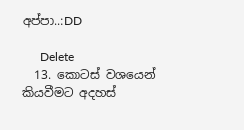අප්පා..:DD

      Delete
  13. කොටස් වශයෙන් කියවීමට අදහස්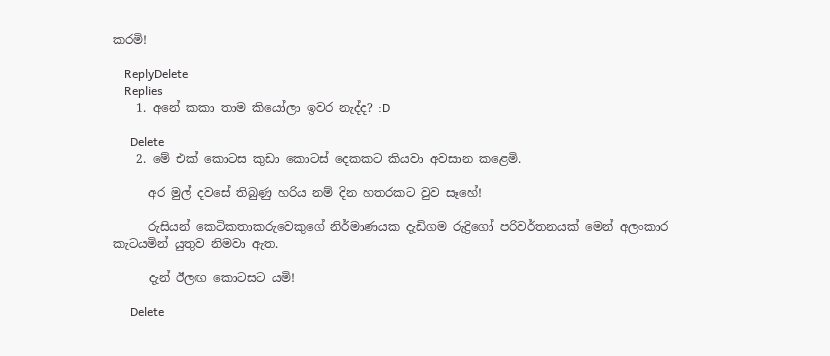කරමි!

    ReplyDelete
    Replies
    1. අනේ කකා තාම කියෝලා ඉවර නැද්ද? :D

      Delete
    2. මේ එක් කොටස කුඩා කොටස් දෙකකට කියවා අවසාන කළෙමි.

      අර මුල් දවසේ තිබුණු හරිය නම් දින හතරකට වුව සෑහේ!

      රුසියන් කෙටිකතාකරුවෙකුගේ නිර්මාණයක දැඩිගම රුද්‍රිගෝ පරිවර්තනයක් මෙන් අලංකාර කැටයමින් යුතුව නිමවා ඇත.

      දැන් ඊලඟ කොටසට යමි!

      Delete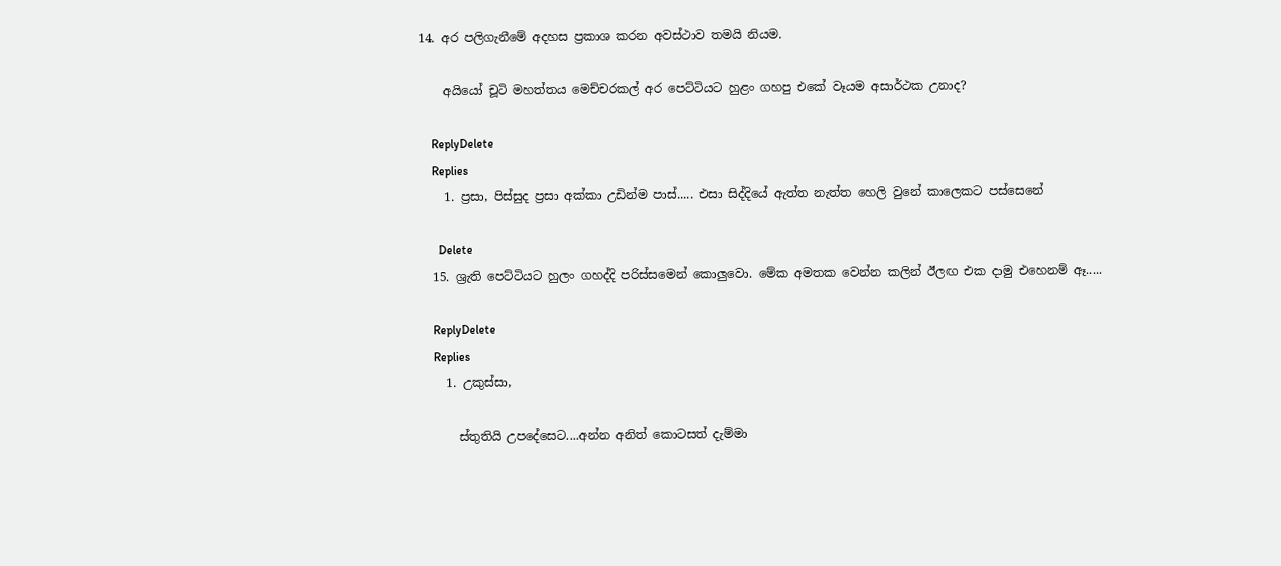14. අර පලිගැනීමේ අදහස ප්‍රකාශ කරන අවස්ථාව තමයි නියම.

    අයියෝ චූටි මහත්තය මෙච්චරකල් අර පෙට්ටියට හුළං ගහපු එකේ වෑයම අසාර්ථක උනාද?

    ReplyDelete
    Replies
    1. ප්‍රසා, පිස්සුද ප්‍රසා අක්කා උඩින්ම පාස්..... එසා සිද්දියේ ඇත්ත නැත්ත හෙලි වුනේ කාලෙකට පස්සෙනේ

      Delete
  15. ශ්‍රැති පෙට්ටියට හුලං ගහද්දි පරිස්සමෙන් කොලුවො. මේක අමතක වෙන්න කලින් ඊලඟ එක දාමු එහෙනම් ඈ.....

    ReplyDelete
    Replies
    1. උකුස්සා,

      ස්තුතියි උපදේසෙට....අන්න අනිත් කොටසත් දැම්මා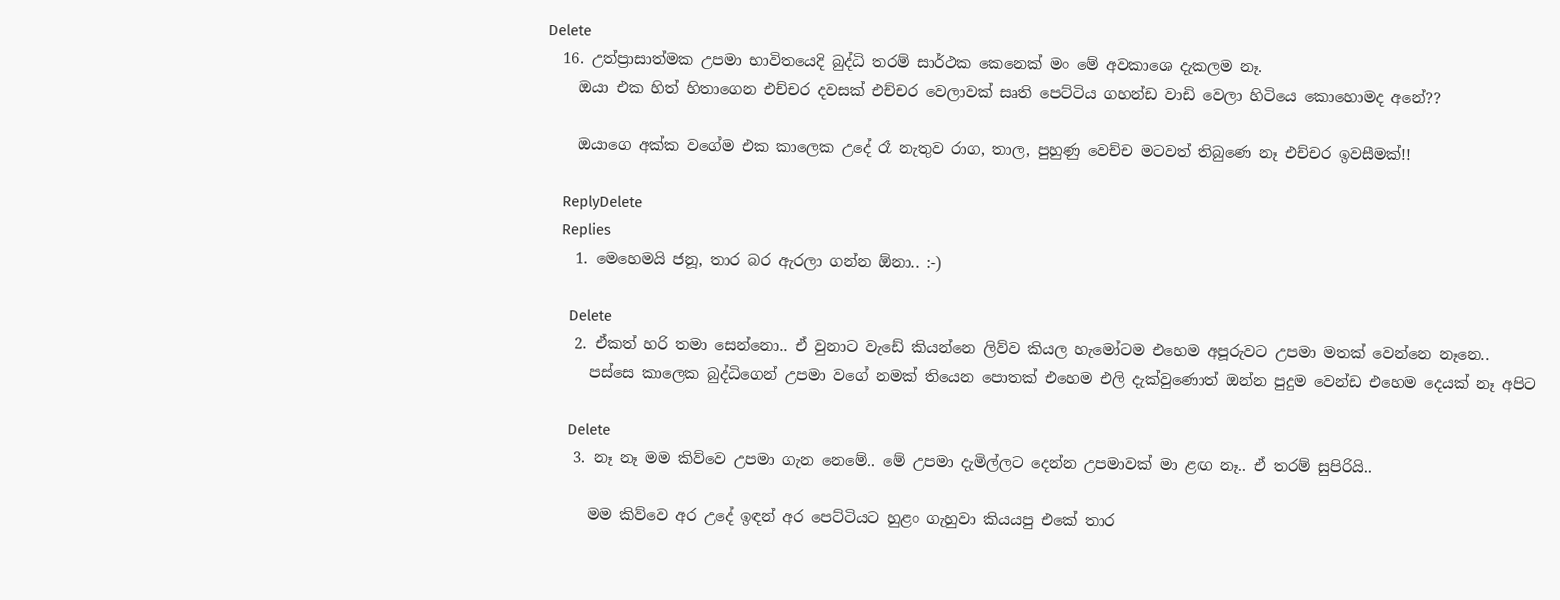Delete
  16. උත්ප්‍රාසාත්මක උපමා භාවිතයෙදි බුද්ධි තරම් සාර්ථක කෙනෙක් මං මේ අවකාශෙ දැකලම නෑ.
    ඔයා එක හිත් හිතාගෙන එච්චර දවසක් එච්චර වෙලාවක් සෘති පෙට්ටිය ගහන්ඩ වාඩි වෙලා හිටියෙ කොහොමද අනේ??

    ඔයාගෙ අක්ක වගේම එක කාලෙක උදේ රෑ නැතුව රාග, තාල, පුහුණු වෙච්ච මටවත් තිබුණෙ නෑ එච්චර ඉවසීමක්!!

    ReplyDelete
    Replies
    1. මෙහෙමයි ජනූ, තාර බර ඇරලා ගන්න ඕනා.. :-)

      Delete
    2. ඒකත් හරි තමා සෙන්නො.. ඒ වුනාට වැඩේ කියන්නෙ ලිව්ව කියල හැමෝටම එහෙම අපූරුවට උපමා මතක් වෙන්නෙ නෑනෙ..
      පස්සෙ කාලෙක බුද්ධිගෙන් උපමා වගේ නමක් තියෙන පොතක් එහෙම එලි දැක්වුණොත් ඔන්න පුදුම වෙන්ඩ එහෙම දෙයක් නෑ අපිට

      Delete
    3. නෑ නෑ මම කිව්වෙ උපමා ගැන නෙමේ.. මේ උපමා දැමිල්ලට දෙන්න උපමාවක් මා ළඟ නෑ.. ඒ තරම් සුපිරියි..

      මම කිව්වෙ අර උදේ ඉඳන් අර පෙට්ටියට හුළං ගැහුවා කියයපු එකේ තාර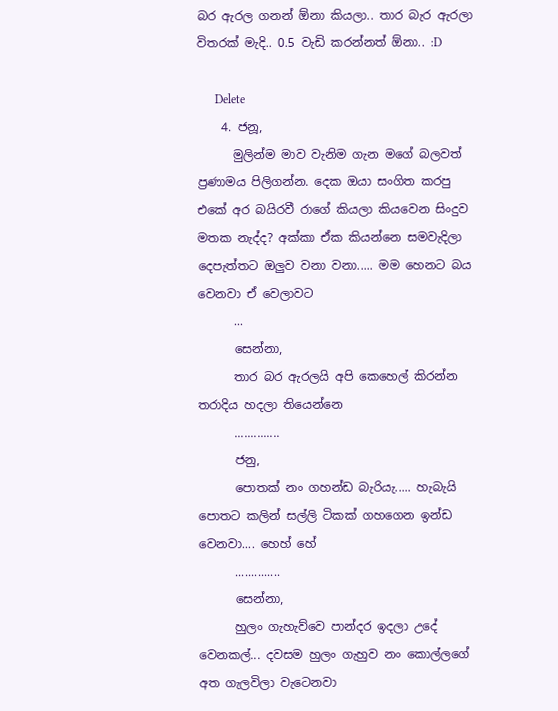බර ඇරල ගනන් ඕනා කියලා.. තාර බැර ඇරලා විතරක් මැදි.. 0.5 වැඩි කරන්නත් ඕනා.. :D

      Delete
    4. ජනූ,
      මුලින්ම මාව වැනිම ගැන මගේ බලවත් ප්‍රණාමය පිලිගන්න. දෙක ඔයා සංගිත කරපු එකේ අර බයිරවී රාගේ කියලා කියවෙන සිංදුව මතක නැද්ද? අක්කා ඒක කියන්නෙ සමවැදිලා දෙපැත්තට ඔලුව වනා වනා..... මම හෙනට බය වෙනවා ඒ වෙලාවට
      ...
      සෙන්නා,
      තාර බර ඇරලයි අපි කෙ‍හෙල් කිරන්න තරාදිය හදලා තියෙන්නෙ
      ..............
      ජනු,
      පොතක් නං ගහන්ඩ බැරියැ..... හැබැයි පොතට කලින් සල්ලි ටිකක් ගහගෙන ඉන්ඩ වෙනවා.... හෙහ් හේ
      ..............
      සෙන්නා,
      හුලං ගැහැව්වෙ පාන්දර ඉදලා උදේ වෙනකල්... දවසම හුලං ගැහුව නං කොල්ලගේ අත ගැලවිලා වැටෙනවා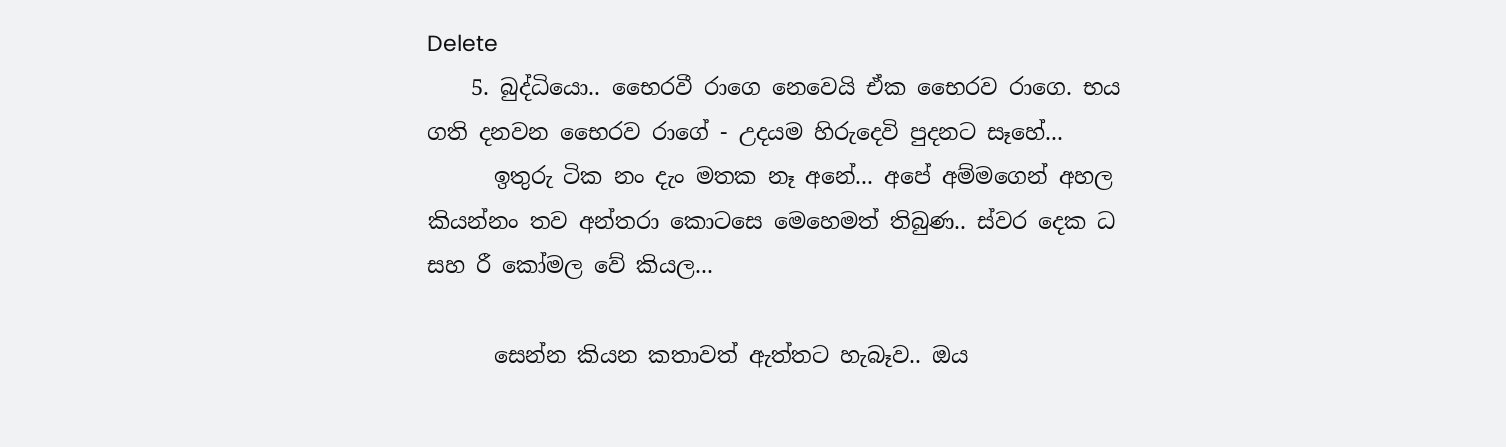Delete
    5. බුද්ධියො.. භෛරවී රාගෙ නෙවෙයි ඒක භෛරව රාගෙ. භය ගති දනවන භෛරව රාගේ - උදයම හිරුදෙවි පුදනට සෑහේ...
      ඉතුරු ටික නං දැං මතක නෑ අනේ... අපේ අම්මගෙන් අහල කියන්නං තව අන්තරා කොටසෙ මෙහෙමත් තිබුණ.. ස්වර දෙක ධ සහ රී කෝමල වේ කියල...

      සෙන්න කියන කතාවත් ඇත්තට හැබෑව.. ඔය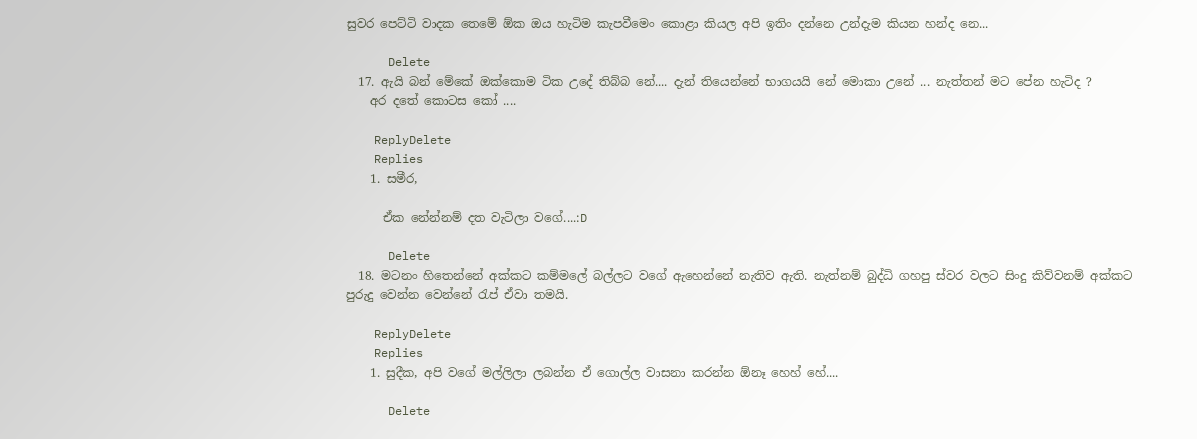සුවර පෙට්ටි වාදක තෙමේ ඕක ඔය හැටිම කැපවීමෙං කොළා කියල අපි ඉතිං දන්නෙ උන්දැම කියන හන්ද නෙ...

      Delete
  17. ඇයි බන් මේකේ ඔක්කොම ටික උදේ තිබ්බ නේ.... දැන් තියෙන්නේ භාගයයි නේ මොකා උනේ ... නැත්තන් මට පේන හැටිද ?
    අර දතේ කොටස කෝ ....

    ReplyDelete
    Replies
    1. සමීර,

      ඒක නේන්නම් දත වැටිලා වගේ....:D

      Delete
  18. මටනං හිතෙන්නේ අක්කට කම්මලේ බල්ලට වගේ ඇහෙන්නේ නැතිව ඇති. නැත්නම් බුද්ධි ගහපු ස්වර වලට සිංදු කිව්වනම් අක්කට පුරුදු වෙන්න වෙන්නේ රැප් ඒවා තමයි.

    ReplyDelete
    Replies
    1. සුදීක, අපි වගේ මල්ලිලා ලබන්න ඒ ගොල්ල වාසනා කරන්න ඕනෑ හෙහ් හේ....

      Delete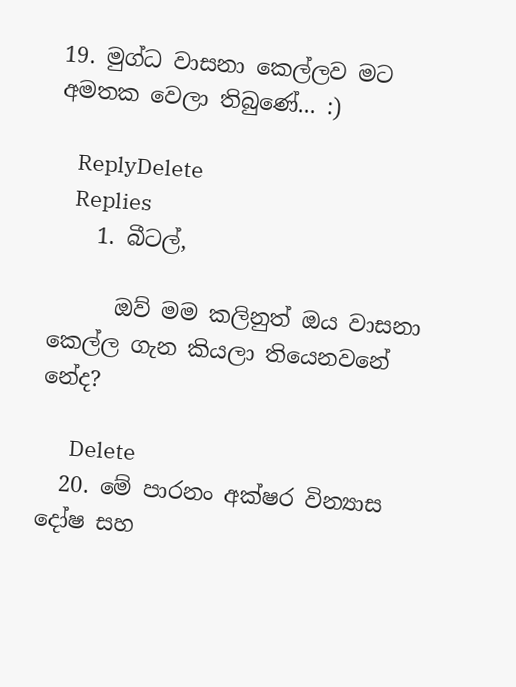19. මුග්ධ වාසනා කෙල්ලව මට අමතක වෙලා තිබුණේ... :)

    ReplyDelete
    Replies
    1. බීටල්,

      ඔව් මම කලිනුත් ඔය වාසනා කෙල්ල ගැන කියලා තියෙනවනේ නේද?

      Delete
  20. මේ පාරනං අක්ෂර වින්‍යාස දෝෂ සහ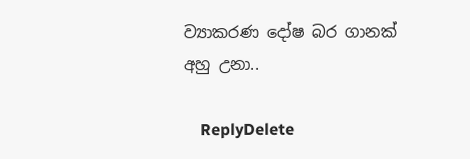ව්‍යාකරණ දෝෂ බර ගානක් අහු උනා..

    ReplyDelete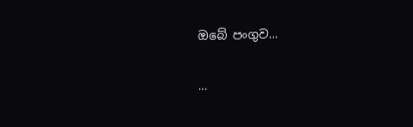ඔබේ පංගුව...

...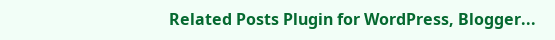Related Posts Plugin for WordPress, Blogger...